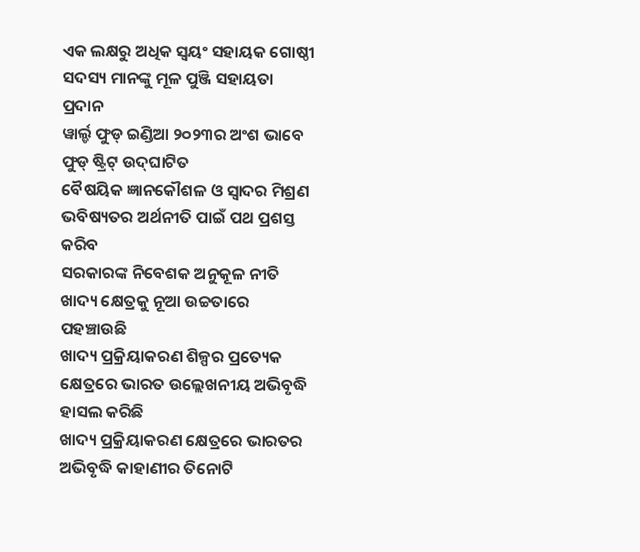ଏକ ଲକ୍ଷରୁ ଅଧିକ ସ୍ୱୟଂ ସହାୟକ ଗୋଷ୍ଠୀ ସଦସ୍ୟ ମାନଙ୍କୁ ମୂଳ ପୁଞ୍ଜି ସହାୟତା ପ୍ରଦାନ
ୱାର୍ଲ୍ଡ ଫୁଡ୍ ଇଣ୍ଡିଆ ୨୦୨୩ର ଅଂଶ ଭାବେ ଫୁଡ୍ ଷ୍ଟ୍ରିଟ୍ ଉଦ୍‌ଘାଟିତ
ବୈଷୟିକ ଜ୍ଞାନକୌଶଳ ଓ ସ୍ୱାଦର ମିଶ୍ରଣ ଭବିଷ୍ୟତର ଅର୍ଥନୀତି ପାଇଁ ପଥ ପ୍ରଶସ୍ତ କରିବ
ସରକାରଙ୍କ ନିବେଶକ ଅନୁକୂଳ ନୀତି ଖାଦ୍ୟ କ୍ଷେତ୍ରକୁ ନୂଆ ଉଚ୍ଚତାରେ ପହଞ୍ଚାଉଛି
ଖାଦ୍ୟ ପ୍ରକ୍ରିୟାକରଣ ଶିଳ୍ପର ପ୍ରତ୍ୟେକ କ୍ଷେତ୍ରରେ ଭାରତ ଉଲ୍ଲେଖନୀୟ ଅଭିବୃଦ୍ଧି ହାସଲ କରିଛି
ଖାଦ୍ୟ ପ୍ରକ୍ରିୟାକରଣ କ୍ଷେତ୍ରରେ ଭାରତର ଅଭିବୃଦ୍ଧି କାହାଣୀର ତିନୋଟି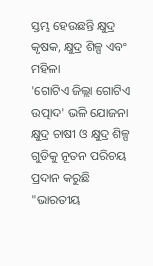ସ୍ତମ୍ଭ ହେଉଛନ୍ତି କ୍ଷୁଦ୍ର କୃଷକ, କ୍ଷୁଦ୍ର ଶିଳ୍ପ ଏବଂ ମହିଳା
'ଗୋଟିଏ ଜିଲ୍ଲା ଗୋଟିଏ ଉତ୍ପାଦ' ଭଳି ଯୋଜନା କ୍ଷୁଦ୍ର ଚାଷୀ ଓ କ୍ଷୁଦ୍ର ଶିଳ୍ପ ଗୁଡିକୁ ନୂତନ ପରିଚୟ ପ୍ରଦାନ କରୁଛି
"ଭାରତୀୟ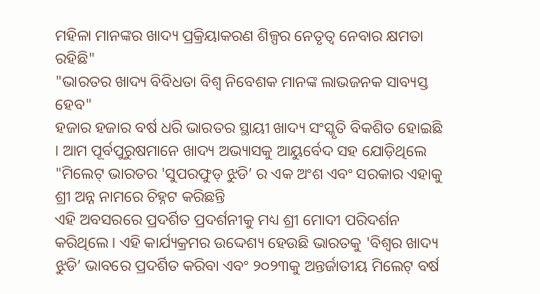ମହିଳା ମାନଙ୍କର ଖାଦ୍ୟ ପ୍ରକ୍ରିୟାକରଣ ଶିଳ୍ପର ନେତୃତ୍ୱ ନେବାର କ୍ଷମତା ରହିଛି"
"ଭାରତର ଖାଦ୍ୟ ବିବିଧତା ବିଶ୍ୱ ନିବେଶକ ମାନଙ୍କ ଲାଭଜନକ ସାବ୍ୟସ୍ତ ହେବ"
ହଜାର ହଜାର ବର୍ଷ ଧରି ଭାରତର ସ୍ଥାୟୀ ଖାଦ୍ୟ ସଂସ୍କୃତି ବିକଶିତ ହୋଇଛି । ଆମ ପୂର୍ବପୁରୁଷମାନେ ଖାଦ୍ୟ ଅଭ୍ୟାସକୁ ଆୟୁର୍ବେଦ ସହ ଯୋଡ଼ିଥିଲେ
"ମିଲେଟ୍ ଭାରତର 'ସୁପରଫୁଡ୍ ଝୁଡି’ ର ଏକ ଅଂଶ ଏବଂ ସରକାର ଏହାକୁ ଶ୍ରୀ ଅନ୍ନ ନାମରେ ଚିହ୍ନଟ କରିଛନ୍ତି
ଏହି ଅବସରରେ ପ୍ରଦର୍ଶିତ ପ୍ରଦର୍ଶନୀକୁ ମଧ୍ୟ ଶ୍ରୀ ମୋଦୀ ପରିଦର୍ଶନ କରିଥିଲେ । ଏହି କାର୍ଯ୍ୟକ୍ରମର ଉଦ୍ଦେଶ୍ୟ ହେଉଛି ଭାରତକୁ 'ବିଶ୍ୱର ଖାଦ୍ୟ ଝୁଡି’ ଭାବରେ ପ୍ରଦର୍ଶିତ କରିବା ଏବଂ ୨୦୨୩କୁ ଅନ୍ତର୍ଜାତୀୟ ମିଲେଟ୍ ବର୍ଷ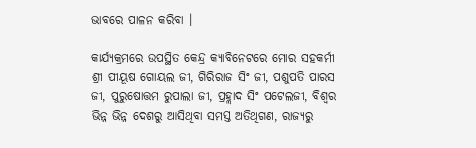ଭାବରେ ପାଳନ କରିବା ।

କାର୍ଯ୍ୟକ୍ରମରେ ଉପସ୍ଥିତ କେନ୍ଦ୍ର କ୍ୟାବିନେଟରେ ମୋର ସହକର୍ମୀ ଶ୍ରୀ ପୀୟୂଷ ଗୋୟଲ ଜୀ, ଗିରିରାଜ ସିଂ ଜୀ, ପଶୁପତି ପାରସ ଜୀ, ପୁରୁଷୋତ୍ତମ ରୁପାଲା ଜୀ, ପ୍ରହ୍ଲାଦ ସିଂ ପଟେଲଜୀ, ବିଶ୍ୱର ଭିନ୍ନ ଭିନ୍ନ ଦେଶରୁ ଆସିଥିବା ସମସ୍ତ ଅତିଥିଗଣ, ରାଜ୍ୟରୁ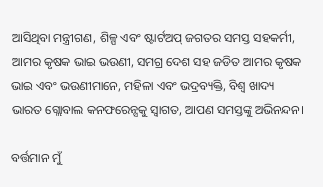ଆସିଥିବା ମନ୍ତ୍ରୀଗଣ, ଶିଳ୍ପ ଏବଂ ଷ୍ଟାର୍ଟଅପ୍ ଜଗତର ସମସ୍ତ ସହକର୍ମୀ, ଆମର କୃଷକ ଭାଇ ଭଉଣୀ, ସମଗ୍ର ଦେଶ ସହ ଜଡିତ ଆମର କୃଷକ ଭାଇ ଏବଂ ଭଉଣୀମାନେ, ମହିଳା ଏବଂ ଭଦ୍ରବ୍ୟକ୍ତି, ବିଶ୍ବ ଖାଦ୍ୟ ଭାରତ ଗ୍ଲୋବାଲ କନଫରେନ୍ସକୁ ସ୍ବାଗତ, ଆପଣ ସମସ୍ତଙ୍କୁ ଅଭିନନ୍ଦନ।

ବର୍ତ୍ତମାନ ମୁଁ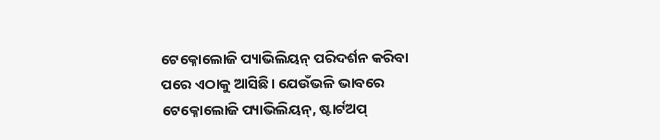ଟେକ୍ନୋଲୋଜି ପ୍ୟାଭିଲିୟନ୍ ପରିଦର୍ଶନ କରିବା ପରେ ଏଠାକୁ ଆସିଛି। ଯେଉଁଭଳି ଭାବରେ ଟେକ୍ନୋଲୋଜି ପ୍ୟାଭିଲିୟନ୍, ଷ୍ଟାର୍ଟଅପ୍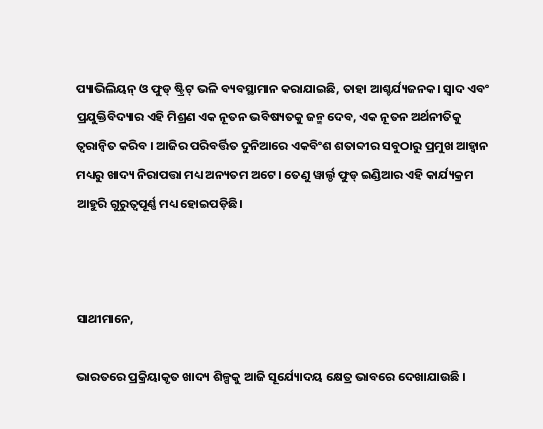ପ୍ୟାଭିଲିୟନ୍ ଓ ଫୁଡ୍ ଷ୍ଟ୍ରିଟ୍ ଭଳି ବ୍ୟବସ୍ଥାମାନ କରାଯାଇଛି, ତାହା ଆଶ୍ଚର୍ଯ୍ୟଜନକ। ସ୍ୱାଦ ଏବଂ ପ୍ରଯୁକ୍ତିବିଦ୍ୟାର ଏହି ମିଶ୍ରଣ ଏକ ନୂତନ ଭବିଷ୍ୟତକୁ ଜନ୍ମ ଦେବ, ଏକ ନୂତନ ଅର୍ଥନୀତିକୁ ତ୍ୱରାନ୍ୱିତ କରିବ । ଆଜିର ପରିବର୍ତ୍ତିତ ଦୁନିଆରେ ଏକବିଂଶ ଶତାବ୍ଦୀର ସବୁଠାରୁ ପ୍ରମୁଖ ଆହ୍ୱାନ ମଧ୍ୟରୁ ଖାଦ୍ୟ ନିରାପତ୍ତା ମଧ୍ୟ ଅନ୍ୟତମ ଅଟେ। ତେଣୁ ୱାର୍ଲ୍ଡ ଫୁଡ୍ ଇଣ୍ଡିଆର ଏହି କାର୍ଯ୍ୟକ୍ରମ ଆହୁରି ଗୁରୁତ୍ୱପୂର୍ଣ୍ଣ ମଧ୍ୟ ହୋଇପଡ଼ିଛି।



ସାଥୀମାନେ,

ଭାରତରେ ପ୍ରକ୍ରିୟାକୃତ ଖାଦ୍ୟ ଶିଳ୍ପକୁ ଆଜି ସୂର୍ଯ୍ୟୋଦୟ କ୍ଷେତ୍ର ଭାବରେ ଦେଖାଯାଉଛି ।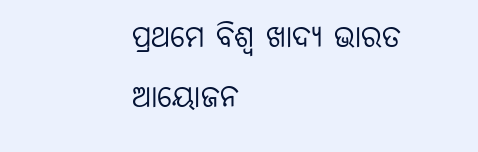ପ୍ରଥମେ ବିଶ୍ୱ ଖାଦ୍ୟ ଭାରତ ଆୟୋଜନ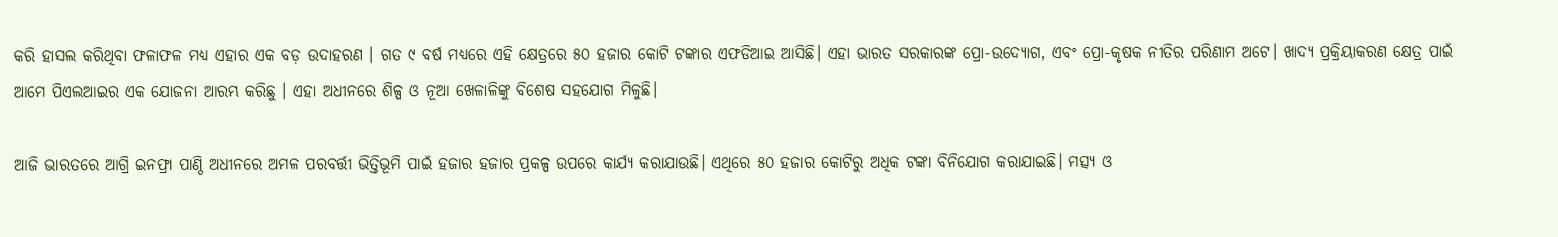କରି ହାସଲ କରିଥିବା ଫଳାଫଳ ମଧ୍ୟ ଏହାର ଏକ ବଡ଼ ଉଦାହରଣ । ଗତ ୯ ବର୍ଷ ମଧ୍ୟରେ ଏହି କ୍ଷେତ୍ରରେ ୫୦ ହଜାର କୋଟି ଟଙ୍କାର ଏଫଡିଆଇ ଆସିଛି। ଏହା ଭାରତ ସରକାରଙ୍କ ପ୍ରୋ-ଉଦ୍ୟୋଗ, ଏବଂ ପ୍ରୋ-କୃଷକ ନୀତିର ପରିଣାମ ଅଟେ। ଖାଦ୍ୟ ପ୍ରକ୍ରିୟାକରଣ କ୍ଷେତ୍ର ପାଇଁ ଆମେ ପିଏଲଆଇର ଏକ ଯୋଜନା ଆରମ୍ଭ କରିଛୁ । ଏହା ଅଧୀନରେ ଶିଳ୍ପ ଓ ନୂଆ ଖେଳାଳିଙ୍କୁ ବିଶେଷ ସହଯୋଗ ମିଳୁଛି।

ଆଜି ଭାରତରେ ଆଗ୍ରି ଇନଫ୍ରା ପାଣ୍ଠି ଅଧୀନରେ ଅମଳ ପରବର୍ତ୍ତୀ ଭିତ୍ତିଭୂମି ପାଇଁ ହଜାର ହଜାର ପ୍ରକଳ୍ପ ଉପରେ କାର୍ଯ୍ୟ କରାଯାଉଛି। ଏଥିରେ ୫୦ ହଜାର କୋଟିରୁ ଅଧିକ ଟଙ୍କା ବିନିଯୋଗ କରାଯାଇଛି। ମତ୍ସ୍ୟ ଓ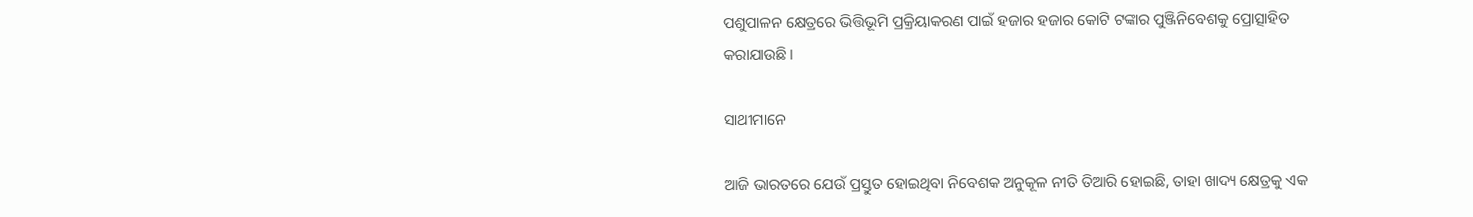ପଶୁପାଳନ କ୍ଷେତ୍ରରେ ଭିତ୍ତିଭୂମି ପ୍ରକ୍ରିୟାକରଣ ପାଇଁ ହଜାର ହଜାର କୋଟି ଟଙ୍କାର ପୁଞ୍ଜିନିବେଶକୁ ପ୍ରୋତ୍ସାହିତ କରାଯାଉଛି।

ସାଥୀମାନେ

ଆଜି ଭାରତରେ ଯେଉଁ ପ୍ରସ୍ତୁତ ହୋଇଥିବା ନିବେଶକ ଅନୁକୂଳ ନୀତି ତିଆରି ହୋଇଛି, ତାହା ଖାଦ୍ୟ କ୍ଷେତ୍ରକୁ ଏକ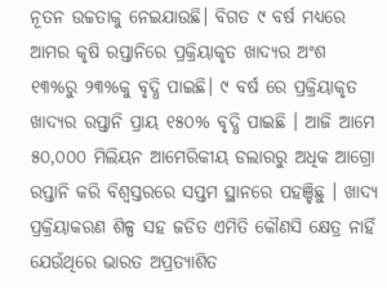ନୂତନ ଉଚ୍ଚତାକୁ ନେଇଯାଉଛି। ବିଗତ ୯ ବର୍ଷ ମଧ୍ୟରେ ଆମର କୃଷି ରପ୍ତାନିରେ ପ୍ରକ୍ରିୟାକୃତ ଖାଦ୍ୟର ଅଂଶ ୧୩%ରୁ ୨୩%କୁ ବୃଦ୍ଧି ପାଇଛି। ୯ ବର୍ଷ ରେ ପ୍ରକ୍ରିୟାକୃତ ଖାଦ୍ୟର ରପ୍ତାନି ପ୍ରାୟ ୧୫୦% ବୃଦ୍ଧି ପାଇଛି । ଆଜି ଆମେ ୫୦,୦୦୦ ମିଲିୟନ ଆମେରିକୀୟ ଡଲାରରୁ ଅଧିକ ଆଗ୍ରୋ ରପ୍ତାନି କରି ବିଶ୍ୱସ୍ତରରେ ସପ୍ତମ ସ୍ଥାନରେ ପହଞ୍ଚିଛୁ । ଖାଦ୍ୟ ପ୍ରକ୍ରିୟାକରଣ ଶିଳ୍ପ ସହ ଜଡିତ ଏମିତି କୌଣସି କ୍ଷେତ୍ର ନାହିଁ ଯେଉଁଥିରେ ଭାରତ ଅପ୍ରତ୍ୟାଶିତ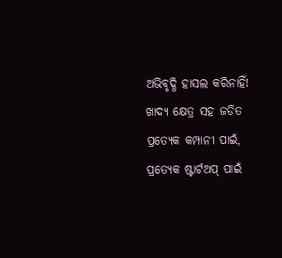ଅଭିବୃଦ୍ଧି ହାସଲ କରିନାହିଁ! ଖାଦ୍ୟ କ୍ଷେତ୍ର ସହ ଜଡିତ ପ୍ରତ୍ୟେକ କମ୍ପାନୀ ପାଇଁ, ପ୍ରତ୍ୟେକ ଷ୍ଟାର୍ଟଅପ୍ ପାଇଁ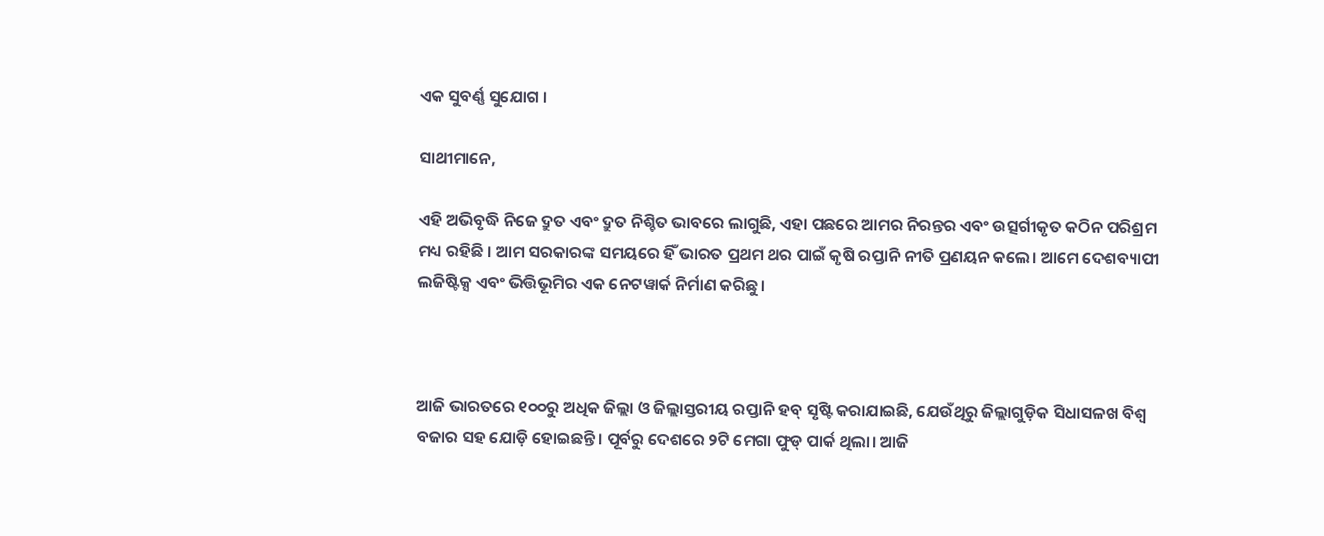ଏକ ସୁବର୍ଣ୍ଣ ସୁଯୋଗ ।

ସାଥୀମାନେ,

ଏହି ଅଭିବୃଦ୍ଧି ନିଜେ ଦ୍ରୁତ ଏବଂ ଦ୍ରୁତ ନିଶ୍ଚିତ ଭାବରେ ଲାଗୁଛି, ଏହା ପଛରେ ଆମର ନିରନ୍ତର ଏବଂ ଉତ୍ସର୍ଗୀକୃତ କଠିନ ପରିଶ୍ରମ ମଧ୍ୟ ରହିଛି । ଆମ ସରକାରଙ୍କ ସମୟରେ ହିଁ ଭାରତ ପ୍ରଥମ ଥର ପାଇଁ କୃଷି ରପ୍ତାନି ନୀତି ପ୍ରଣୟନ କଲେ। ଆମେ ଦେଶବ୍ୟାପୀ ଲଜିଷ୍ଟିକ୍ସ ଏବଂ ଭିତ୍ତିଭୂମିର ଏକ ନେଟୱାର୍କ ନିର୍ମାଣ କରିଛୁ ।



ଆଜି ଭାରତରେ ୧୦୦ରୁ ଅଧିକ ଜିଲ୍ଲା ଓ ଜିଲ୍ଲାସ୍ତରୀୟ ରପ୍ତାନି ହବ୍ ସୃଷ୍ଟି କରାଯାଇଛି, ଯେଉଁଥିରୁ ଜିଲ୍ଲାଗୁଡ଼ିକ ସିଧାସଳଖ ବିଶ୍ୱ ବଜାର ସହ ଯୋଡ଼ି ହୋଇଛନ୍ତି। ପୂର୍ବରୁ ଦେଶରେ ୨ଟି ମେଗା ଫୁଡ୍ ପାର୍କ ଥିଲା। ଆଜି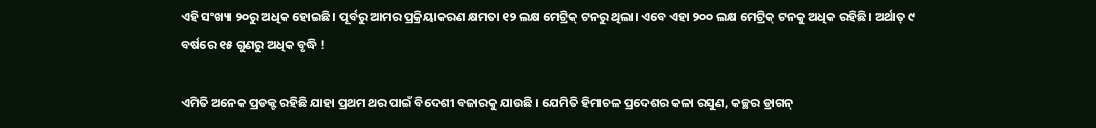ଏହି ସଂଖ୍ୟା ୨୦ରୁ ଅଧିକ ହୋଇଛି। ପୂର୍ବରୁ ଆମର ପ୍ରକ୍ରିୟାକରଣ କ୍ଷମତା ୧୨ ଲକ୍ଷ ମେଟ୍ରିକ୍ ଟନରୁ ଥିଲା। ଏବେ ଏହା ୨୦୦ ଲକ୍ଷ ମେଟ୍ରିକ୍ ଟନକୁ ଅଧିକ ରହିଛି। ଅର୍ଥାତ୍ ୯ ବର୍ଷରେ ୧୫ ଗୁଣରୁ ଅଧିକ ବୃଦ୍ଧି !

ଏମିତି ଅନେକ ପ୍ରଡକ୍ଟ ରହିଛି ଯାହା ପ୍ରଥମ ଥର ପାଇଁ ବିଦେଶୀ ବଜାରକୁ ଯାଉଛି । ଯେମିତି ହିମାଚଳ ପ୍ରଦେଶର କଳା ରସୁଣ, କଚ୍ଛର ଡ୍ରାଗନ୍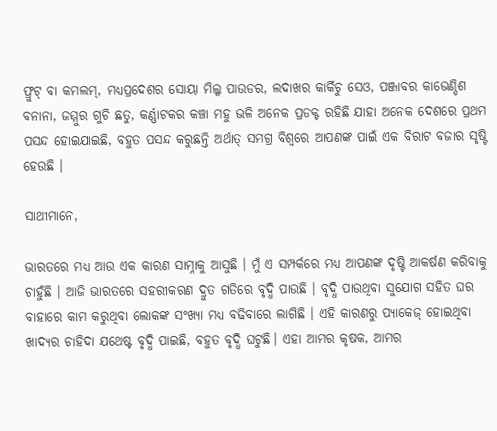ଫ୍ରୁଟ୍ ବା କମଲମ୍, ମଧ୍ୟପ୍ରଦେଶର ସୋୟା ମିଲ୍କ ପାଉଡର, ଲଦାଖର କାର୍କିଚୁ ସେଓ, ପଞ୍ଜାବର କାଭେଣ୍ଡିଶ ବନାନା, ଜମ୍ମୁର ଗୁଚି ଛତୁ, କର୍ଣ୍ଣାଟକର କଞ୍ଚା ମହୁ ଭଳି ଅନେକ ପ୍ରଡକ୍ଟ ରହିଛି ଯାହା ଅନେକ ଦେଶରେ ପ୍ରଥମ ପସନ୍ଦ ହୋଇଯାଇଛି, ବହୁତ ପସନ୍ଦ କରୁଛନ୍ତି ଅର୍ଥାତ୍ ସମଗ୍ର ବିଶ୍ୱରେ ଆପଣଙ୍କ ପାଇଁ ଏକ ବିରାଟ ବଜାର ସୃଷ୍ଟି ହେଉଛି ।

ସାଥୀମାନେ,

ଭାରତରେ ମଧ୍ୟ ଆଉ ଏକ କାରଣ ସାମ୍ନାକୁ ଆସୁଛି । ମୁଁ ଏ ସମ୍ପର୍କରେ ମଧ୍ୟ ଆପଣଙ୍କ ଦୃଷ୍ଟି ଆକର୍ଷଣ କରିବାକୁ ଚାହୁଁଛି । ଆଜି ଭାରତରେ ସହରୀକରଣ ଦ୍ରୁତ ଗତିରେ ବୃଦ୍ଧି ପାଉଛି । ବୃଦ୍ଧି ପାଉଥିବା ସୁଯୋଗ ସହିତ ଘର ବାହାରେ କାମ କରୁଥିବା ଲୋକଙ୍କ ସଂଖ୍ୟା ମଧ୍ୟ ବଢିବାରେ ଲାଗିଛି । ଏହି କାରଣରୁ ପ୍ୟାକେଜ୍ ହୋଇଥିବା ଖାଦ୍ୟର ଚାହିଦା ଯଥେଷ୍ଟ ବୃଦ୍ଧି ପାଇଛି, ବହୁତ ବୃଦ୍ଧି ଘଟୁଛି। ଏହା ଆମର କୃଷକ, ଆମର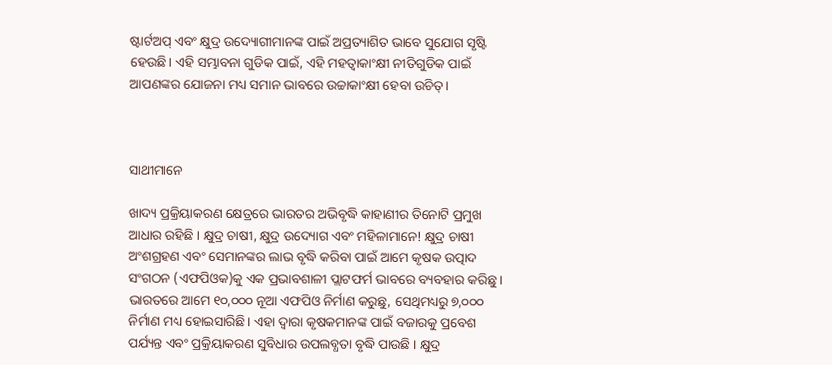ଷ୍ଟାର୍ଟଅପ୍ ଏବଂ କ୍ଷୁଦ୍ର ଉଦ୍ୟୋଗୀମାନଙ୍କ ପାଇଁ ଅପ୍ରତ୍ୟାଶିତ ଭାବେ ସୁଯୋଗ ସୃଷ୍ଟି ହେଉଛି। ଏହି ସମ୍ଭାବନା ଗୁଡିକ ପାଇଁ, ଏହି ମହତ୍ୱାକାଂକ୍ଷୀ ନୀତିଗୁଡିକ ପାଇଁ ଆପଣଙ୍କର ଯୋଜନା ମଧ୍ୟ ସମାନ ଭାବରେ ଉଚ୍ଚାକାଂକ୍ଷୀ ହେବା ଉଚିତ୍।



ସାଥୀମାନେ

ଖାଦ୍ୟ ପ୍ରକ୍ରିୟାକରଣ କ୍ଷେତ୍ରରେ ଭାରତର ଅଭିବୃଦ୍ଧି କାହାଣୀର ତିନୋଟି ପ୍ରମୁଖ ଆଧାର ରହିଛି । କ୍ଷୁଦ୍ର ଚାଷୀ, କ୍ଷୁଦ୍ର ଉଦ୍ୟୋଗ ଏବଂ ମହିଳାମାନେ! କ୍ଷୁଦ୍ର ଚାଷୀ ଅଂଶଗ୍ରହଣ ଏବଂ ସେମାନଙ୍କର ଲାଭ ବୃଦ୍ଧି କରିବା ପାଇଁ ଆମେ କୃଷକ ଉତ୍ପାଦ ସଂଗଠନ (ଏଫପିଓକ)କୁ ଏକ ପ୍ରଭାବଶାଳୀ ପ୍ଲାଟଫର୍ମ ଭାବରେ ବ୍ୟବହାର କରିଛୁ । ଭାରତରେ ଆମେ ୧୦,୦୦୦ ନୂଆ ଏଫପିଓ ନିର୍ମାଣ କରୁଛୁ, ସେଥିମଧ୍ୟରୁ ୭,୦୦୦ ନିର୍ମାଣ ମଧ୍ୟ ହୋଇସାରିଛି। ଏହା ଦ୍ୱାରା କୃଷକମାନଙ୍କ ପାଇଁ ବଜାରକୁ ପ୍ରବେଶ ପର୍ଯ୍ୟନ୍ତ ଏବଂ ପ୍ରକ୍ରିୟାକରଣ ସୁବିଧାର ଉପଲବ୍ଧତା ବୃଦ୍ଧି ପାଉଛି । କ୍ଷୁଦ୍ର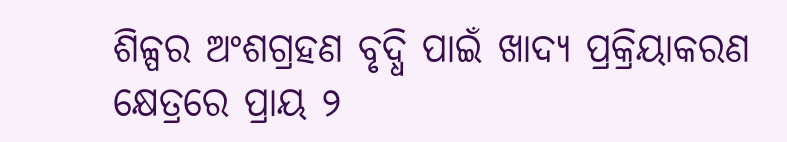ଶିଳ୍ପର ଅଂଶଗ୍ରହଣ ବୃଦ୍ଧି ପାଇଁ ଖାଦ୍ୟ ପ୍ରକ୍ରିୟାକରଣ କ୍ଷେତ୍ରରେ ପ୍ରାୟ ୨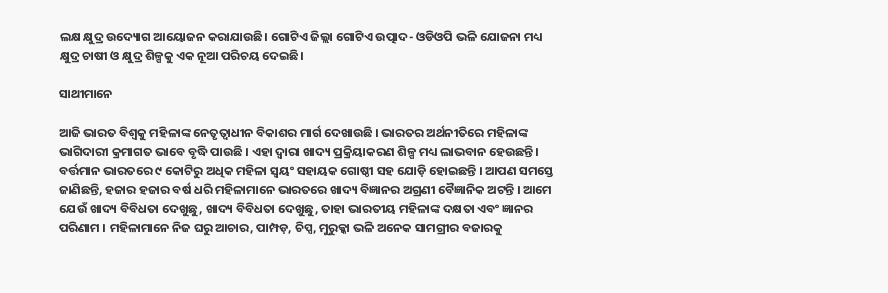ଲକ୍ଷ କ୍ଷୁଦ୍ର ଉଦ୍ୟୋଗ ଆୟୋଜନ କରାଯାଉଛି। ଗୋଟିଏ ଜିଲ୍ଲା ଗୋଟିଏ ଉତ୍ପାଦ- ଓଡିଓପି ଭଳି ଯୋଜନା ମଧ୍ୟ କ୍ଷୁଦ୍ର ଚାଷୀ ଓ କ୍ଷୁଦ୍ର ଶିଳ୍ପକୁ ଏକ ନୂଆ ପରିଚୟ ଦେଇଛି।

ସାଥୀମାନେ

ଆଜି ଭାରତ ବିଶ୍ୱକୁ ମହିଳାଙ୍କ ନେତୃତ୍ୱାଧୀନ ବିକାଶର ମାର୍ଗ ଦେଖାଉଛି । ଭାରତର ଅର୍ଥନୀତିରେ ମହିଳାଙ୍କ ଭାଗିଦାରୀ କ୍ରମାଗତ ଭାବେ ବୃଦ୍ଧି ପାଉଛି । ଏହା ଦ୍ୱାରା ଖାଦ୍ୟ ପ୍ରକ୍ରିୟାକରଣ ଶିଳ୍ପ ମଧ୍ୟ ଲାଭବାନ ହେଉଛନ୍ତି। ବର୍ତ୍ତମାନ ଭାରତରେ ୯ କୋଟିରୁ ଅଧିକ ମହିଳା ସ୍ୱୟଂ ସହାୟକ ଗୋଷ୍ଠୀ ସହ ଯୋଡ଼ି ହୋଇଛନ୍ତି । ଆପଣ ସମସ୍ତେ ଜାଣିଛନ୍ତି, ହଜାର ହଜାର ବର୍ଷ ଧରି ମହିଳାମାନେ ଭାରତରେ ଖାଦ୍ୟ ବିଜ୍ଞାନର ଅଗ୍ରଣୀ ବୈଜ୍ଞାନିକ ଅଟନ୍ତି । ଆମେ ଯେଉଁ ଖାଦ୍ୟ ବିବିଧତା ଦେଖୁଛୁ, ଖାଦ୍ୟ ବିବିଧତା ଦେଖୁଛୁ, ତାହା ଭାରତୀୟ ମହିଳାଙ୍କ ଦକ୍ଷତା ଏବଂ ଜ୍ଞାନର ପରିଣାମ । ମହିଳାମାନେ ନିଜ ଘରୁ ଆଚାର, ପାମ୍ପଡ଼, ଚିପ୍ସ, ମୁରୁକ୍କା ଭଳି ଅନେକ ସାମଗ୍ରୀର ବଜାରକୁ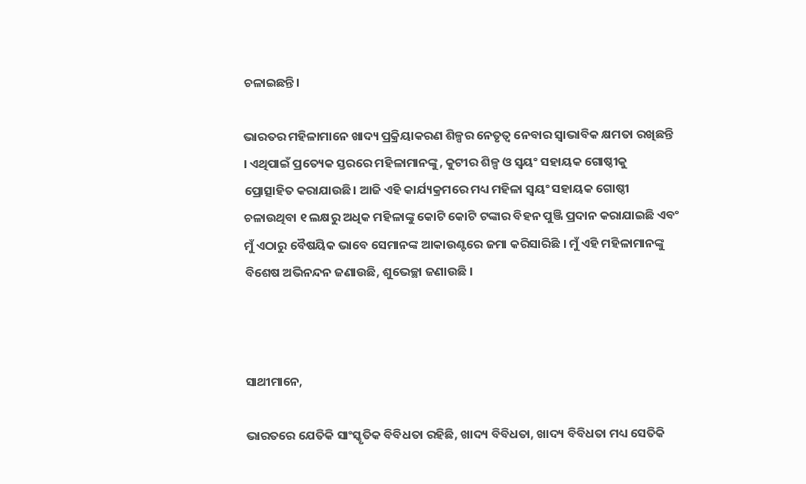ଚଳାଇଛନ୍ତି।

ଭାରତର ମହିଳାମାନେ ଖାଦ୍ୟ ପ୍ରକ୍ରିୟାକରଣ ଶିଳ୍ପର ନେତୃତ୍ୱ ନେବାର ସ୍ୱାଭାବିକ କ୍ଷମତା ରଖିଛନ୍ତି । ଏଥିପାଇଁ ପ୍ରତ୍ୟେକ ସ୍ତରରେ ମହିଳାମାନଙ୍କୁ, କୁଟୀର ଶିଳ୍ପ ଓ ସ୍ୱୟଂ ସହାୟକ ଗୋଷ୍ଠୀକୁ ପ୍ରୋତ୍ସାହିତ କରାଯାଉଛି। ଆଜି ଏହି କାର୍ଯ୍ୟକ୍ରମରେ ମଧ୍ୟ ମହିଳା ସ୍ୱୟଂ ସହାୟକ ଗୋଷ୍ଠୀ ଚଳାଉଥିବା ୧ ଲକ୍ଷରୁ ଅଧିକ ମହିଳାଙ୍କୁ କୋଟି କୋଟି ଟଙ୍କାର ବିହନ ପୁଞ୍ଜି ପ୍ରଦାନ କରାଯାଇଛି ଏବଂ ମୁଁ ଏଠାରୁ ବୈଷୟିକ ଭାବେ ସେମାନଙ୍କ ଆକାଉଣ୍ଟରେ ଜମା କରିସାରିଛି । ମୁଁ ଏହି ମହିଳାମାନଙ୍କୁ ବିଶେଷ ଅଭିନନ୍ଦନ ଜଣାଉଛି, ଶୁଭେଚ୍ଛା ଜଣାଉଛି ।



ସାଥୀମାନେ,

ଭାରତରେ ଯେତିକି ସାଂସ୍କୃତିକ ବିବିଧତା ରହିଛି, ଖାଦ୍ୟ ବିବିଧତା, ଖାଦ୍ୟ ବିବିଧତା ମଧ୍ୟ ସେତିକି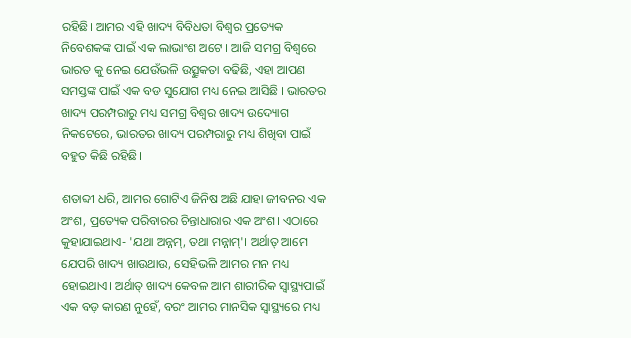ରହିଛି। ଆମର ଏହି ଖାଦ୍ୟ ବିବିଧତା ବିଶ୍ୱର ପ୍ରତ୍ୟେକ ନିବେଶକଙ୍କ ପାଇଁ ଏକ ଲାଭାଂଶ ଅଟେ । ଆଜି ସମଗ୍ର ବିଶ୍ୱରେ ଭାରତ କୁ ନେଇ ଯେଉଁଭଳି ଉତ୍ସୁକତା ବଢିଛି, ଏହା ଆପଣ ସମସ୍ତଙ୍କ ପାଇଁ ଏକ ବଡ ସୁଯୋଗ ମଧ୍ୟ ନେଇ ଆସିଛି । ଭାରତର ଖାଦ୍ୟ ପରମ୍ପରାରୁ ମଧ୍ୟ ସମଗ୍ର ବିଶ୍ୱର ଖାଦ୍ୟ ଉଦ୍ୟୋଗ ନିକଟେରେ, ଭାରତର ଖାଦ୍ୟ ପରମ୍ପରାରୁ ମଧ୍ୟ ଶିଖିବା ପାଇଁ ବହୁତ କିଛି ରହିଛି।

ଶତାବ୍ଦୀ ଧରି, ଆମର ଗୋଟିଏ ଜିନିଷ ଅଛି ଯାହା ଜୀବନର ଏକ ଅଂଶ, ପ୍ରତ୍ୟେକ ପରିବାରର ଚିନ୍ତାଧାରାର ଏକ ଅଂଶ। ଏଠାରେ କୁହାଯାଇଥାଏ- 'ଯଥା ଅନ୍ନମ୍, ତଥା ମନ୍ନାମ୍'। ଅର୍ଥାତ୍ ଆମେ ଯେପରି ଖାଦ୍ୟ ଖାଉଥାଉ, ସେହିଭଳି ଆମର ମନ ମଧ୍ୟ ହୋଇଥାଏ। ଅର୍ଥାତ୍ ଖାଦ୍ୟ କେବଳ ଆମ ଶାରୀରିକ ସ୍ୱାସ୍ଥ୍ୟପାଇଁ ଏକ ବଡ଼ କାରଣ ନୁହେଁ, ବରଂ ଆମର ମାନସିକ ସ୍ୱାସ୍ଥ୍ୟରେ ମଧ୍ୟ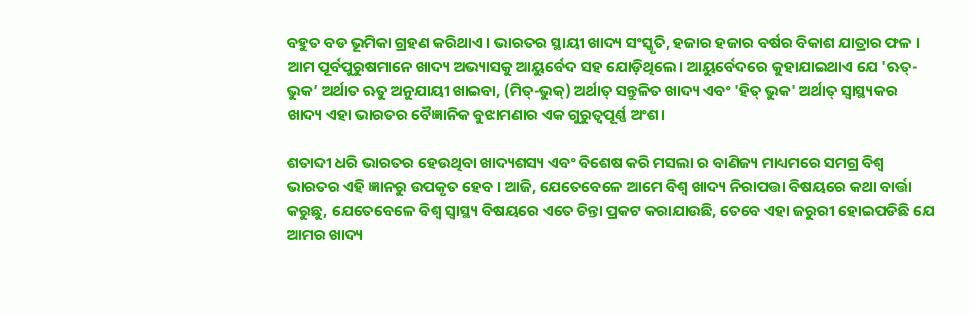ବହୁତ ବଡ ଭୂମିକା ଗ୍ରହଣ କରିଥାଏ । ଭାରତର ସ୍ଥାୟୀ ଖାଦ୍ୟ ସଂସ୍କୃତି, ହଜାର ହଜାର ବର୍ଷର ବିକାଶ ଯାତ୍ରାର ଫଳ । ଆମ ପୂର୍ବପୁରୁଷମାନେ ଖାଦ୍ୟ ଅଭ୍ୟାସକୁ ଆୟୁର୍ବେଦ ସହ ଯୋଡ଼ିଥିଲେ। ଆୟୁର୍ବେଦରେ କୁହାଯାଇଥାଏ ଯେ 'ଋତ୍-ଭୁକ’ ଅର୍ଥାତ ଋତୁ ଅନୁଯାୟୀ ଖାଇବା, (ମିତ୍-ଭୁକ୍) ଅର୍ଥାତ୍ ସନ୍ତୁଳିତ ଖାଦ୍ୟ ଏବଂ 'ହିତ୍ ଭୁକ' ଅର୍ଥାତ୍ ସ୍ୱାସ୍ଥ୍ୟକର ଖାଦ୍ୟ ଏହା ଭାରତର ବୈଜ୍ଞାନିକ ବୁଝାମଣାର ଏକ ଗୁରୁତ୍ୱପୂର୍ଣ୍ଣ ଅଂଶ।

ଶତାବ୍ଦୀ ଧରି ଭାରତର ହେଉଥିବା ଖାଦ୍ୟଶସ୍ୟ ଏବଂ ବିଶେଷ କରି ମସଲା ର ବାଣିଜ୍ୟ ମାଧ୍ୟମରେ ସମଗ୍ର ବିଶ୍ୱ ଭାରତର ଏହି ଜ୍ଞାନରୁ ଉପକୃତ ହେବ । ଆଜି, ଯେତେବେଳେ ଆମେ ବିଶ୍ୱ ଖାଦ୍ୟ ନିରାପତ୍ତା ବିଷୟରେ କଥା ବାର୍ତ୍ତା କରୁଛୁ, ଯେତେବେଳେ ବିଶ୍ୱ ସ୍ୱାସ୍ଥ୍ୟ ବିଷୟରେ ଏତେ ଚିନ୍ତା ପ୍ରକଟ କରାଯାଉଛି, ତେବେ ଏହା ଜରୁରୀ ହୋଇପଡିଛି ଯେ ଆମର ଖାଦ୍ୟ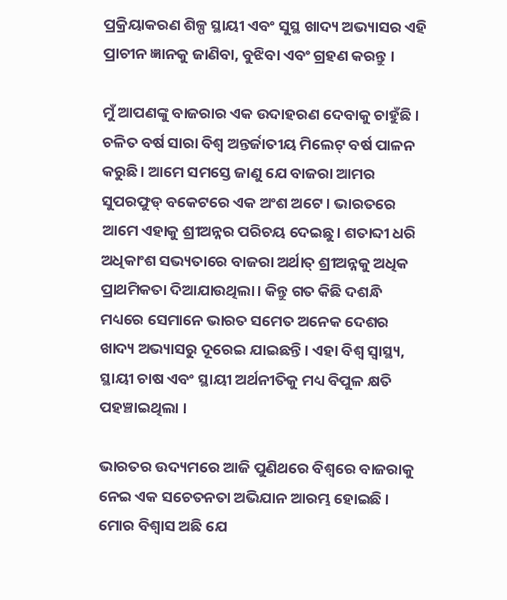ପ୍ରକ୍ରିୟାକରଣ ଶିଳ୍ପ ସ୍ଥାୟୀ ଏବଂ ସୁସ୍ଥ ଖାଦ୍ୟ ଅଭ୍ୟାସର ଏହି ପ୍ରାଚୀନ ଜ୍ଞାନକୁ ଜାଣିବା, ବୁଝିବା ଏବଂ ଗ୍ରହଣ କରନ୍ତୁ ।

ମୁଁ ଆପଣଙ୍କୁ ବାଜରାର ଏକ ଉଦାହରଣ ଦେବାକୁ ଚାହୁଁଛି । ଚଳିତ ବର୍ଷ ସାରା ବିଶ୍ୱ ଅନ୍ତର୍ଜାତୀୟ ମିଲେଟ୍ ବର୍ଷ ପାଳନ କରୁଛି। ଆମେ ସମସ୍ତେ ଜାଣୁ ଯେ ବାଜରା ଆମର ସୁପରଫୁଡ୍ ବକେଟରେ ଏକ ଅଂଶ ଅଟେ । ଭାରତରେ ଆମେ ଏହାକୁ ଶ୍ରୀଅନ୍ନର ପରିଚୟ ଦେଇଛୁ। ଶତାବ୍ଦୀ ଧରି ଅଧିକାଂଶ ସଭ୍ୟତାରେ ବାଜରା ଅର୍ଥାତ୍ ଶ୍ରୀଅନ୍ନକୁ ଅଧିକ ପ୍ରାଥମିକତା ଦିଆଯାଉଥିଲା। କିନ୍ତୁ ଗତ କିଛି ଦଶନ୍ଧି ମଧ୍ୟରେ ସେମାନେ ଭାରତ ସମେତ ଅନେକ ଦେଶର ଖାଦ୍ୟ ଅଭ୍ୟାସରୁ ଦୂରେଇ ଯାଇଛନ୍ତି। ଏହା ବିଶ୍ୱ ସ୍ୱାସ୍ଥ୍ୟ, ସ୍ଥାୟୀ ଚାଷ ଏବଂ ସ୍ଥାୟୀ ଅର୍ଥନୀତିକୁ ମଧ୍ୟ ବିପୁଳ କ୍ଷତି ପହଞ୍ଚାଇଥିଲା ।

ଭାରତର ଉଦ୍ୟମରେ ଆଜି ପୁଣିଥରେ ବିଶ୍ୱରେ ବାଜରାକୁ ନେଇ ଏକ ସଚେତନତା ଅଭିଯାନ ଆରମ୍ଭ ହୋଇଛି । ମୋର ବିଶ୍ୱାସ ଅଛି ଯେ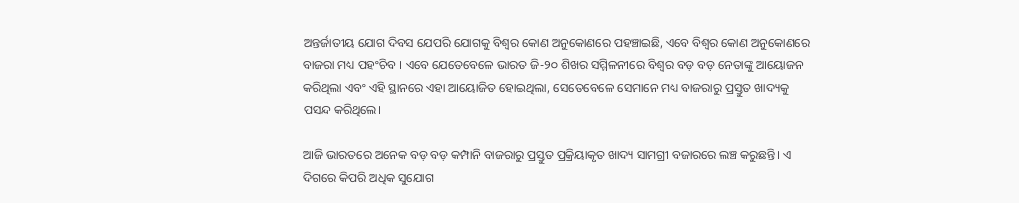ଅନ୍ତର୍ଜାତୀୟ ଯୋଗ ଦିବସ ଯେପରି ଯୋଗକୁ ବିଶ୍ୱର କୋଣ ଅନୁକୋଣରେ ପହଞ୍ଚାଇଛି, ଏବେ ବିଶ୍ୱର କୋଣ ଅନୁକୋଣରେ ବାଜରା ମଧ୍ୟ ପହଂଚିବ । ଏବେ ଯେତେବେଳେ ଭାରତ ଜି-୨୦ ଶିଖର ସମ୍ମିଳନୀରେ ବିଶ୍ୱର ବଡ଼ ବଡ଼ ନେତାଙ୍କୁ ଆୟୋଜନ କରିଥିଲା ଏବଂ ଏହି ସ୍ଥାନରେ ଏହା ଆୟୋଜିତ ହୋଇଥିଲା, ସେତେବେଳେ ସେମାନେ ମଧ୍ୟ ବାଜରାରୁ ପ୍ରସ୍ତୁତ ଖାଦ୍ୟକୁ ପସନ୍ଦ କରିଥିଲେ।

ଆଜି ଭାରତରେ ଅନେକ ବଡ଼ ବଡ଼ କମ୍ପାନି ବାଜରାରୁ ପ୍ରସ୍ତୁତ ପ୍ରକ୍ରିୟାକୃତ ଖାଦ୍ୟ ସାମଗ୍ରୀ ବଜାରରେ ଲଞ୍ଚ କରୁଛନ୍ତି। ଏ ଦିଗରେ କିପରି ଅଧିକ ସୁଯୋଗ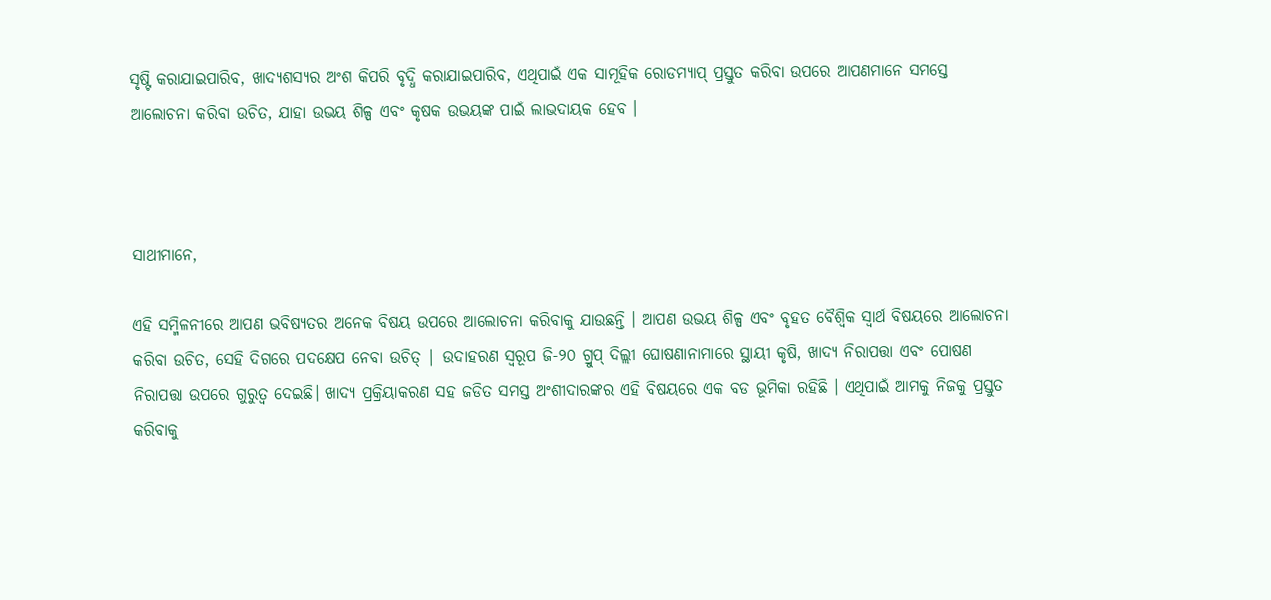ସୃଷ୍ଟି କରାଯାଇପାରିବ, ଖାଦ୍ୟଶସ୍ୟର ଅଂଶ କିପରି ବୃଦ୍ଧି କରାଯାଇପାରିବ, ଏଥିପାଇଁ ଏକ ସାମୂହିକ ରୋଡମ୍ୟାପ୍ ପ୍ରସ୍ତୁତ କରିବା ଉପରେ ଆପଣମାନେ ସମସ୍ତେ ଆଲୋଚନା କରିବା ଉଚିତ, ଯାହା ଉଭୟ ଶିଳ୍ପ ଏବଂ କୃଷକ ଉଭୟଙ୍କ ପାଇଁ ଲାଭଦାୟକ ହେବ ।



ସାଥୀମାନେ,

ଏହି ସମ୍ମିଳନୀରେ ଆପଣ ଭବିଷ୍ୟତର ଅନେକ ବିଷୟ ଉପରେ ଆଲୋଚନା କରିବାକୁ ଯାଉଛନ୍ତି । ଆପଣ ଉଭୟ ଶିଳ୍ପ ଏବଂ ବୃହତ ବୈଶ୍ୱିକ ସ୍ୱାର୍ଥ ବିଷୟରେ ଆଲୋଚନା କରିବା ଉଚିତ, ସେହି ଦିଗରେ ପଦକ୍ଷେପ ନେବା ଉଚିତ୍ | ଉଦାହରଣ ସ୍ୱରୂପ ଜି-୨୦ ଗ୍ରୁପ୍ ଦିଲ୍ଲୀ ଘୋଷଣାନାମାରେ ସ୍ଥାୟୀ କୃଷି, ଖାଦ୍ୟ ନିରାପତ୍ତା ଏବଂ ପୋଷଣ ନିରାପତ୍ତା ଉପରେ ଗୁରୁତ୍ୱ ଦେଇଛି। ଖାଦ୍ୟ ପ୍ରକ୍ରିୟାକରଣ ସହ ଜଡିତ ସମସ୍ତ ଅଂଶୀଦାରଙ୍କର ଏହି ବିଷୟରେ ଏକ ବଡ ଭୂମିକା ରହିଛି । ଏଥିପାଇଁ ଆମକୁ ନିଜକୁ ପ୍ରସ୍ତୁତ କରିବାକୁ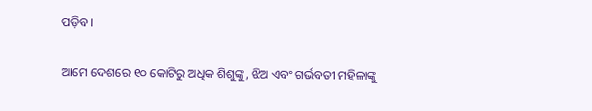ପଡ଼ିବ।

ଆମେ ଦେଶରେ ୧୦ କୋଟିରୁ ଅଧିକ ଶିଶୁଙ୍କୁ, ଝିଅ ଏବଂ ଗର୍ଭବତୀ ମହିଳାଙ୍କୁ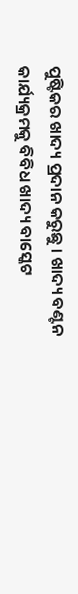ପୁଷ୍ଟିକର ଖାଦ୍ୟ ପ୍ରଦାନ କରୁଛୁ । ଖାଦ୍ୟ ବଣ୍ଟନ କାର୍ଯ୍ୟକ୍ରମକୁ ବିବିଧ ଖାଦ୍ୟ ବାସ୍କେଟ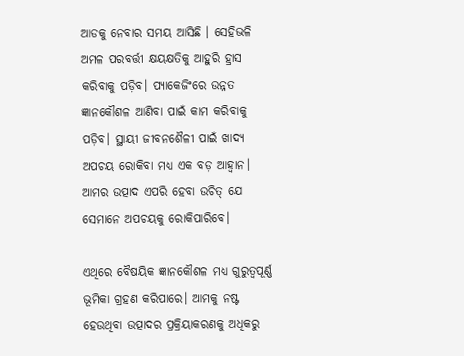ଆଡକୁ ନେବାର ସମୟ ଆସିଛି । ସେହିଭଳି ଅମଳ ପରବର୍ତ୍ତୀ କ୍ଷୟକ୍ଷତିକୁ ଆହୁରି ହ୍ରାସ କରିବାକୁ ପଡ଼ିବ। ପ୍ୟାକେଜିଂରେ ଉନ୍ନତ ଜ୍ଞାନକୌଶଳ ଆଣିବା ପାଇଁ କାମ କରିବାକୁ ପଡ଼ିବ। ସ୍ଥାୟୀ ଜୀବନଶୈଳୀ ପାଇଁ ଖାଦ୍ୟ ଅପଚୟ ରୋକିବା ମଧ୍ୟ ଏକ ବଡ଼ ଆହ୍ବାନ। ଆମର ଉତ୍ପାଦ ଏପରି ହେବା ଉଚିତ୍ ଯେ ସେମାନେ ଅପଚୟକୁ ରୋକିପାରିବେ।

ଏଥିରେ ବୈଷୟିକ ଜ୍ଞାନକୌଶଳ ମଧ୍ୟ ଗୁରୁତ୍ୱପୂର୍ଣ୍ଣ ଭୂମିକା ଗ୍ରହଣ କରିପାରେ। ଆମକୁ ନଷ୍ଟ ହେଉଥିବା ଉତ୍ପାଦର ପ୍ରକ୍ରିୟାକରଣକୁ ଅଧିକରୁ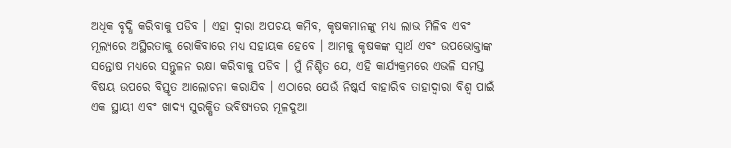ଅଧିକ ବୃଦ୍ଧି କରିବାକୁ ପଡିବ । ଏହା ଦ୍ଵାରା ଅପଚୟ କମିବ, କୃଷକମାନଙ୍କୁ ମଧ୍ୟ ଲାଭ ମିଳିବ ଏବଂ ମୂଲ୍ୟରେ ଅସ୍ଥିରତାକୁ ରୋକିବାରେ ମଧ୍ୟ ସହାୟକ ହେବେ । ଆମକୁ କୃଷକଙ୍କ ସ୍ୱାର୍ଥ ଏବଂ ଉପଭୋକ୍ତାଙ୍କ ସନ୍ତୋଷ ମଧ୍ୟରେ ସନ୍ତୁଳନ ରକ୍ଷା କରିବାକୁ ପଡିବ । ମୁଁ ନିଶ୍ଚିତ ଯେ, ଏହି କାର୍ଯ୍ୟକ୍ରମରେ ଏଭଳି ସମସ୍ତ ବିଷୟ ଉପରେ ବିସ୍ତୃତ ଆଲୋଚନା କରାଯିବ । ଏଠାରେ ଯେଉଁ ନିଷ୍କର୍ସ ବାହାରିବ ତାହାଦ୍ବାରା ବିଶ୍ୱ ପାଇଁ ଏକ ସ୍ଥାୟୀ ଏବଂ ଖାଦ୍ୟ ସୁରକ୍ଷିତ ଭବିଷ୍ୟତର ମୂଳଦୁଆ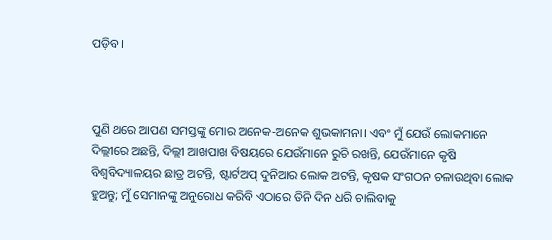ପଡ଼ିବ।



ପୁଣି ଥରେ ଆପଣ ସମସ୍ତଙ୍କୁ ମୋର ଅନେକ-ଅନେକ ଶୁଭକାମନା। ଏବଂ ମୁଁ ଯେଉଁ ଲୋକମାନେ ଦିଲ୍ଲୀରେ ଅଛନ୍ତି, ଦିଲ୍ଲୀ ଆଖପାଖ ବିଷୟରେ ଯେଉଁମାନେ ରୁଚି ରଖନ୍ତି, ଯେଉଁମାନେ କୃଷି ବିଶ୍ୱବିଦ୍ୟାଳୟର ଛାତ୍ର ଅଟନ୍ତି, ଷ୍ଟାର୍ଟଅପ୍ ଦୁନିଆର ଲୋକ ଅଟନ୍ତି, କୃଷକ ସଂଗଠନ ଚଳାଉଥିବା ଲୋକ ହୁଅନ୍ତୁ; ମୁଁ ସେମାନଙ୍କୁ ଅନୁରୋଧ କରିବି ଏଠାରେ ତିନି ଦିନ ଧରି ଚାଲିବାକୁ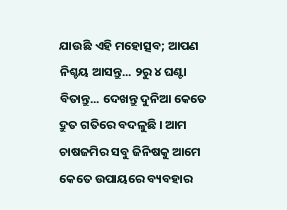ଯାଉଛି ଏହି ମହୋତ୍ସବ; ଆପଣ ନିଶ୍ଚୟ ଆସନ୍ତୁ... ୨ରୁ ୪ ଘଣ୍ଟା ବିତାନ୍ତୁ... ଦେଖନ୍ତୁ ଦୁନିଆ କେତେ ଦ୍ରୁତ ଗତିରେ ବଦଳୁଛି । ଆମ ଚାଷଜମିର ସବୁ ଜିନିଷକୁ ଆମେ କେତେ ଉପାୟରେ ବ୍ୟବହାର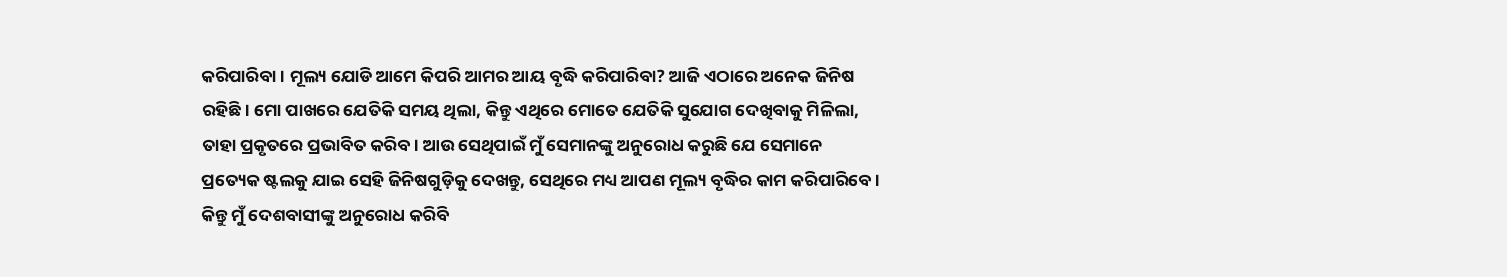କରିପାରିବା । ମୂଲ୍ୟ ଯୋଡି ଆମେ କିପରି ଆମର ଆୟ ବୃଦ୍ଧି କରିପାରିବା? ଆଜି ଏଠାରେ ଅନେକ ଜିନିଷ ରହିଛି। ମୋ ପାଖରେ ଯେତିକି ସମୟ ଥିଲା, କିନ୍ତୁ ଏଥିରେ ମୋତେ ଯେତିକି ସୁଯୋଗ ଦେଖିବାକୁ ମିଳିଲା, ତାହା ପ୍ରକୃତରେ ପ୍ରଭାବିତ କରିବ। ଆଉ ସେଥିପାଇଁ ମୁଁ ସେମାନଙ୍କୁ ଅନୁରୋଧ କରୁଛି ଯେ ସେମାନେ ପ୍ରତ୍ୟେକ ଷ୍ଟଲକୁ ଯାଇ ସେହି ଜିନିଷଗୁଡ଼ିକୁ ଦେଖନ୍ତୁ, ସେଥିରେ ମଧ୍ୟ ଆପଣ ମୂଲ୍ୟ ବୃଦ୍ଧିର କାମ କରିପାରିବେ । କିନ୍ତୁ ମୁଁ ଦେଶବାସୀଙ୍କୁ ଅନୁରୋଧ କରିବି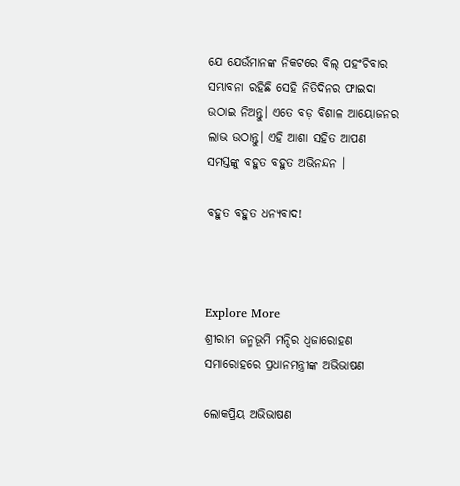ଯେ ଯେଉଁମାନଙ୍କ ନିକଟରେ ବିଲ୍ ପହଂଚିବାର ସମ୍ଭାବନା ରହିଛି ସେହି ନିତିଦିନର ଫାଇଦା ଉଠାଇ ନିଅନ୍ତୁ। ଏତେ ବଡ଼ ବିଶାଳ ଆୟୋଜନର ଲାଭ ଉଠାନ୍ତୁ। ଏହି ଆଶା ସହିତ ଆପଣ ସମସ୍ତଙ୍କୁ ବହୁତ ବହୁତ ଅଭିନନ୍ଦନ ।

ବହୁତ ବହୁତ ଧନ୍ୟବାଦ!



Explore More
ଶ୍ରୀରାମ ଜନ୍ମଭୂମି ମନ୍ଦିର ଧ୍ଵଜାରୋହଣ ସମାରୋହରେ ପ୍ରଧାନମନ୍ତ୍ରୀଙ୍କ ଅଭିଭାଷଣ

ଲୋକପ୍ରିୟ ଅଭିଭାଷଣ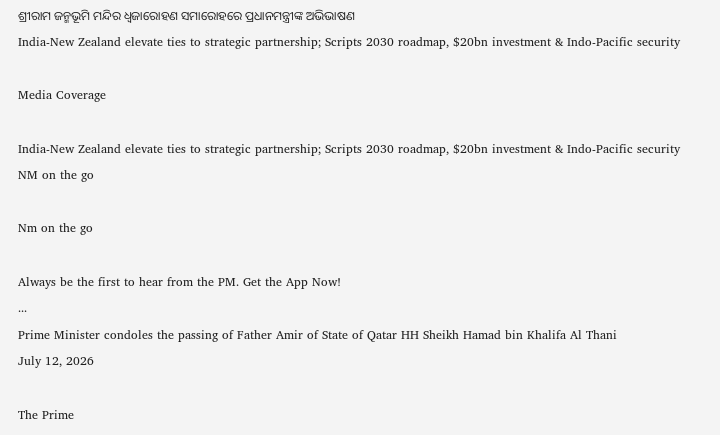ଶ୍ରୀରାମ ଜନ୍ମଭୂମି ମନ୍ଦିର ଧ୍ଵଜାରୋହଣ ସମାରୋହରେ ପ୍ରଧାନମନ୍ତ୍ରୀଙ୍କ ଅଭିଭାଷଣ
India-New Zealand elevate ties to strategic partnership; Scripts 2030 roadmap, $20bn investment & Indo-Pacific security

Media Coverage

India-New Zealand elevate ties to strategic partnership; Scripts 2030 roadmap, $20bn investment & Indo-Pacific security
NM on the go

Nm on the go

Always be the first to hear from the PM. Get the App Now!
...
Prime Minister condoles the passing of Father Amir of State of Qatar HH Sheikh Hamad bin Khalifa Al Thani
July 12, 2026

The Prime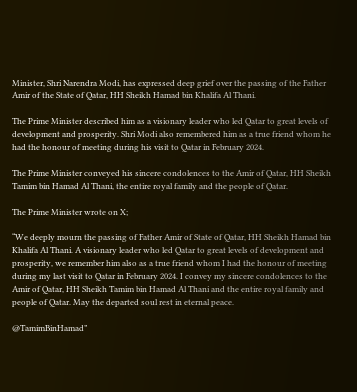Minister, Shri Narendra Modi, has expressed deep grief over the passing of the Father Amir of the State of Qatar, HH Sheikh Hamad bin Khalifa Al Thani.

The Prime Minister described him as a visionary leader who led Qatar to great levels of development and prosperity. Shri Modi also remembered him as a true friend whom he had the honour of meeting during his visit to Qatar in February 2024.

The Prime Minister conveyed his sincere condolences to the Amir of Qatar, HH Sheikh Tamim bin Hamad Al Thani, the entire royal family and the people of Qatar.

The Prime Minister wrote on X;

“We deeply mourn the passing of Father Amir of State of Qatar, HH Sheikh Hamad bin Khalifa Al Thani. A visionary leader who led Qatar to great levels of development and prosperity, we remember him also as a true friend whom I had the honour of meeting during my last visit to Qatar in February 2024. I convey my sincere condolences to the Amir of Qatar, HH Sheikh Tamim bin Hamad Al Thani and the entire royal family and people of Qatar. May the departed soul rest in eternal peace.

@TamimBinHamad”